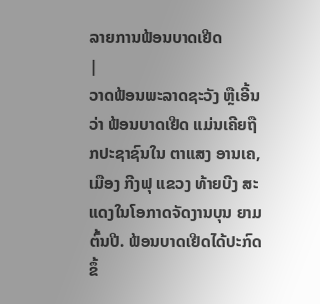ລາຍການຟ້ອນບາດເຢີດ
|
ວາດຟ້ອນພະລາດຊະວັງ ຫຼືເອີ້ນວ່າ ຟ້ອນບາດເຢີດ ແມ່ນເຄີຍຖືກປະຊາຊົນໃນ ຕາແສງ ອານເຄ, ເມືອງ ກີງຟຸ ແຂວງ ທ້າຍບີງ ສະແດງໃນໂອກາດຈັດງານບຸນ ຍາມຕົ້ນປີ. ຟ້ອນບາດເຢີດໄດ້ປະກົດຂຶ້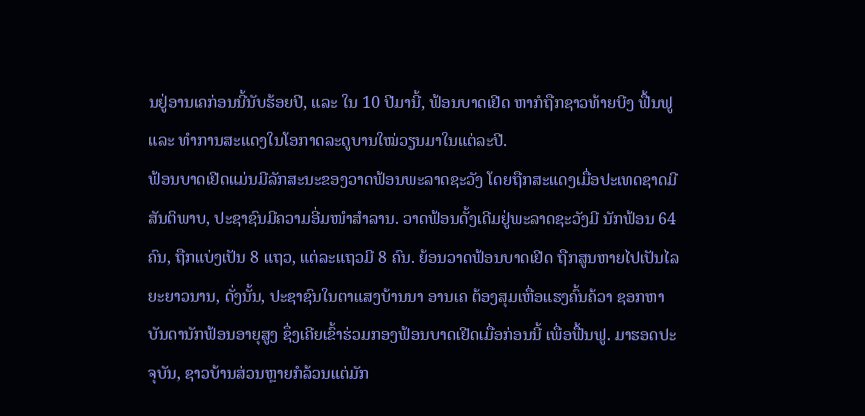ນຢູ່ອານເຄກ່ອນນີ້ນັບຮ້ອຍປີ, ແລະ ໃນ 10 ປີມານີ້, ຟ້ອນບາດເຢີດ ຫາກໍຖືກຊາວທ້າຍບີງ ຟື້ນຟູ ແລະ ທຳການສະແດງໃນໂອກາດລະດູບານໃໝ່ວຽນມາໃນແຕ່ລະປີ.
ຟ້ອນບາດເຢີດແມ່ນມີລັກສະນະຂອງວາດຟ້ອນພະລາດຊະວັງ ໂດຍຖືກສະແດງເມື່ອປະເທດຊາດມີສັນຕິພາບ, ປະຊາຊົນມີຄວາມອີ່ມໜຳສຳລານ. ວາດຟ້ອນດັ້ງເດີມຢູ່ພະລາດຊະວັງມີ ນັກຟ້ອນ 64 ຄົນ, ຖືກແບ່ງເປັນ 8 ແຖວ, ແຕ່ລະແຖວມີ 8 ຄົນ. ຍ້ອນວາດຟ້ອນບາດເຢີດ ຖືກສູນຫາຍໄປເປັນໄລຍະຍາວນານ, ດັ່ງນັ້ນ, ປະຊາຊົນໃນຕາແສງບ້ານນາ ອານເຄ ຕ້ອງສຸມເຫື່ອແຮງຄົ້ນຄ້ວາ ຊອກຫາບັນດານັກຟ້ອນອາຍຸສູງ ຊຶ່ງເຄີຍເຂົ້າຮ່ວມກອງຟ້ອນບາດເຢີດເມື່ອກ່ອນນີ້ ເພື່ອຟື້ນຟູ. ມາຮອດປະຈຸບັນ, ຊາວບ້ານສ່ວນຫຼາຍກໍລ້ວນແຕ່ມັກ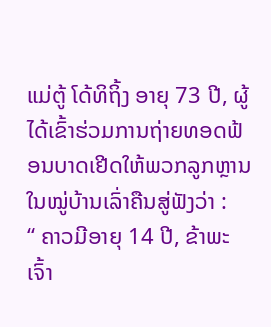ແມ່ຕູ້ ໂດ້ທິຖິ້ງ ອາຍຸ 73 ປີ, ຜູ້ໄດ້ເຂົ້າຮ່ວມການຖ່າຍທອດຟ້ອນບາດເຢີດໃຫ້ພວກລູກຫຼານໃນໝູ່ບ້ານເລົ່າຄືນສູ່ຟັງວ່າ :
“ ຄາວມີອາຍຸ 14 ປີ, ຂ້າພະເຈົ້າ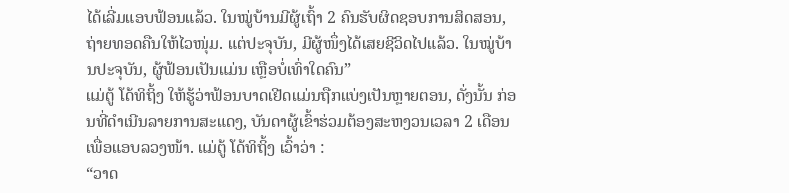ໄດ້ເລີ່ມແອບຟ້ອນແລ້ວ. ໃນໝູ່ບ້ານມີຜູ້ເຖົ້າ 2 ຄົນຮັບຜິດຊອບການສິດສອນ, ຖ່າຍທອດຄືນໃຫ້ໄວໜຸ່ມ. ແຕ່ປະຈຸບັນ, ມີຜູ້ໜຶ່ງໄດ້ເສຍຊີວິດໄປແລ້ວ. ໃນໝູ່ບ້ານປະຈຸບັນ, ຜູ້ຟ້ອນເປັນແມ່ນ ເຫຼືອບໍ່ເທົ່າໃດຄົນ”
ແມ່ຕູ້ ໂດ້ທິຖິ້ງ ໃຫ້ຮູ້ວ່າຟ້ອນບາດເຢີດແມ່ນຖືກແບ່ງເປັນຫຼາຍຕອນ, ດັ່ງນັ້ນ ກ່ອນທີ່ດຳເນີນລາຍການສະແດງ, ບັນດາຜູ້ເຂົ້າຮ່ວມຕ້ອງສະຫງວນເວລາ 2 ເດືອນເພື່ອແອບລວງໜ້າ. ແມ່ຕູ້ ໂດ້ທິຖິ້ງ ເວົ້າວ່າ :
“ວາດ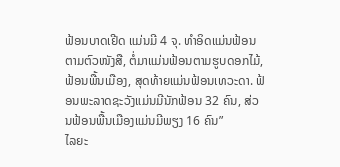ຟ້ອນບາດເຢີດ ແມ່ນມີ 4 ຈຸ. ທຳອິດແມ່ນຟ້ອນຕາມຕົວໜັງສື, ຕໍ່ມາແມ່ນຟ້ອນຕາມຮູບດອກໄມ້, ຟ້ອນພື້ນເມືອງ, ສຸດທ້າຍແມ່ນຟ້ອນເທວະດາ. ຟ້ອນພະລາດຊະວັງແມ່ນມີນັກຟ້ອນ 32 ຄົນ, ສ່ວນຟ້ອນພື້ນເມືອງແມ່ນມີພຽງ 16 ຄົນ”
ໄລຍະ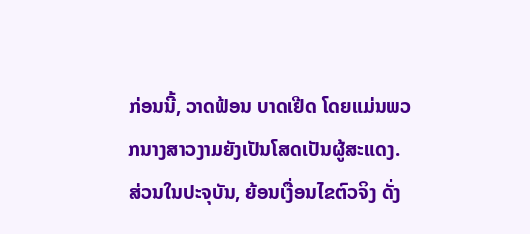ກ່ອນນີ້, ວາດຟ້ອນ ບາດເຢີດ ໂດຍແມ່ນພວກນາງສາວງາມຍັງເປັນໂສດເປັນຜູ້ສະແດງ. ສ່ວນໃນປະຈຸບັນ, ຍ້ອນເງື່ອນໄຂຕົວຈິງ ດັ່ງ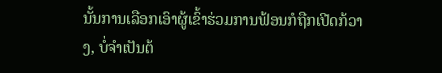ນັ້ນການເລືອກເອົາຜູ້ເຂົ້າຮ່ວມການຟ້ອນກໍຖືກເປີດກ້ວາງ, ບໍ່ຈຳເປັນຕ້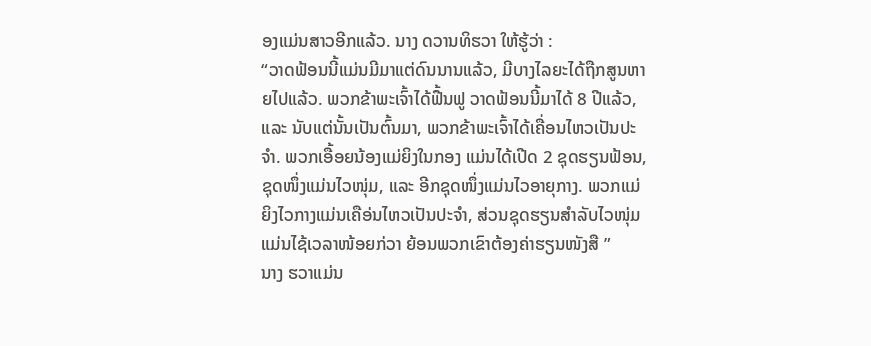ອງແມ່ນສາວອີກແລ້ວ. ນາງ ດວານທິຮວາ ໃຫ້ຮູ້ວ່າ :
“ວາດຟ້ອນນີ້ແມ່ນມີມາແຕ່ດົນນານແລ້ວ, ມີບາງໄລຍະໄດ້ຖືກສູນຫາຍໄປແລ້ວ. ພວກຂ້າພະເຈົ້າໄດ້ຟື້ນຟູ ວາດຟ້ອນນີ້ມາໄດ້ 8 ປີແລ້ວ, ແລະ ນັບແຕ່ນັ້ນເປັນຕົ້ນມາ, ພວກຂ້າພະເຈົ້າໄດ້ເຄື່ອນໄຫວເປັນປະຈຳ. ພວກເອື້ອຍນ້ອງແມ່ຍິງໃນກອງ ແມ່ນໄດ້ເປີດ 2 ຊຸດຮຽນຟ້ອນ, ຊຸດໜຶ່ງແມ່ນໄວໜຸ່ມ, ແລະ ອີກຊຸດໜຶ່ງແມ່ນໄວອາຍຸກາງ. ພວກແມ່ຍິງໄວກາງແມ່ນເຄືອ່ນໄຫວເປັນປະຈຳ, ສ່ວນຊຸດຮຽນສຳລັບໄວໜຸ່ມແມ່ນໄຊ້ເວລາໜ້ອຍກ່ວາ ຍ້ອນພວກເຂົາຕ້ອງຄ່າຮຽນໜັງສື ”
ນາງ ຮວາແມ່ນ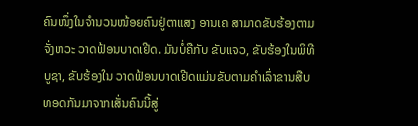ຄົນໜຶ່ງໃນຈຳນວນໜ້ອຍຄົນຢູ່ຕາແສງ ອານເຄ ສາມາດຂັບຮ້ອງຕາມຈັ່ງຫວະ ວາດຟ້ອນບາດເຢີດ. ມັນບໍ່ຄືກັບ ຂັບແຈວ, ຂັບຮ້ອງໃນພິທີບູຊາ, ຂັບຮ້ອງໃນ ວາດຟ້ອນບາດເຢີດແມ່ນຂັບຕາມຄຳເລົ່າຂານສືບທອດກັນມາຈາກເສັ່ນຄົນນີ້ສູ່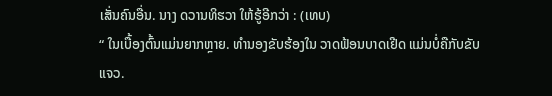ເສັ່ນຄົນອື່ນ. ນາງ ດວານທິຮວາ ໃຫ້ຮູ້ອີກວ່າ : (ເທບ)
“ ໃນເບື້ອງຕົ້ນແມ່ນຍາກຫຼາຍ. ທຳນອງຂັບຮ້ອງໃນ ວາດຟ້ອນບາດເຢີດ ແມ່ນບໍ່ຄືກັບຂັບແຈວ.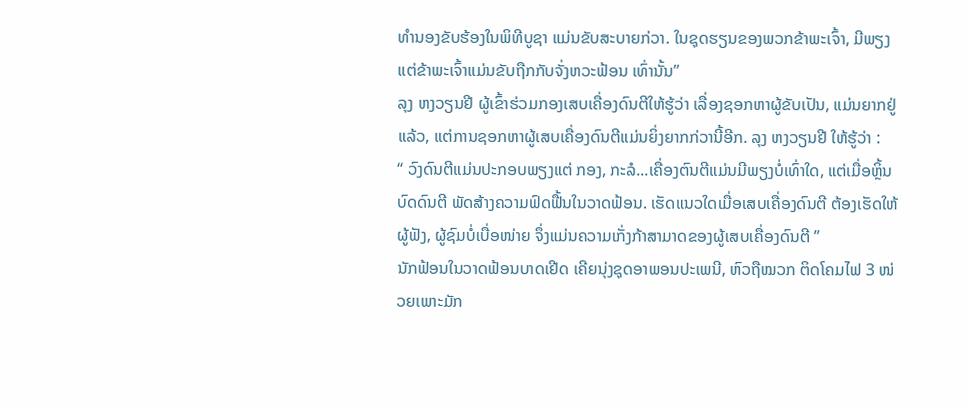ທຳນອງຂັບຮ້ອງໃນພິທີບູຊາ ແມ່ນຂັບສະບາຍກ່ວາ. ໃນຊຸດຮຽນຂອງພວກຂ້າພະເຈົ້າ, ມີພຽງແຕ່ຂ້າພະເຈົ້າແມ່ນຂັບຖືກກັບຈັ່ງຫວະຟ້ອນ ເທົ່ານັ້ນ”
ລຸງ ຫງວຽນຢີ ຜູ້ເຂົ້າຮ່ວມກອງເສບເຄື່ອງດົນຕີໃຫ້ຮູ້ວ່າ ເລື່ອງຊອກຫາຜູ້ຂັບເປັນ, ແມ່ນຍາກຢູ່ແລ້ວ, ແຕ່ການຊອກຫາຜູ້ເສບເຄື່ອງດົນຕີແມ່ນຍິ່ງຍາກກ່ວານີ້ອີກ. ລຸງ ຫງວຽນຢີ ໃຫ້ຮູ້ວ່າ :
“ ວົງດົນຕີແມ່ນປະກອບພຽງແຕ່ ກອງ, ກະລໍ...ເຄື່ອງຕົນຕີແມ່ນມີພຽງບໍ່ເທົ່າໃດ, ແຕ່ເມື່ອຫຼິ້ນບົດດົນຕີ ພັດສ້າງຄວາມຟົດຟື້ນໃນວາດຟ້ອນ. ເຮັດແນວໃດເມື່ອເສບເຄື່ອງດົນຕີ ຕ້ອງເຮັດໃຫ້ຜູ້ຟັງ, ຜູ້ຊົມບໍ່ເບື່ອໜ່າຍ ຈຶ່ງແມ່ນຄວາມເກັ່ງກ້າສາມາດຂອງຜູ້ເສບເຄື່ອງດົນຕີ ”
ນັກຟ້ອນໃນວາດຟ້ອນບາດເຢີດ ເຄີຍນຸ່ງຊຸດອາພອນປະເພນີ, ຫົວຖືໝວກ ຕິດໂຄມໄຟ 3 ໜ່ວຍເພາະມັກ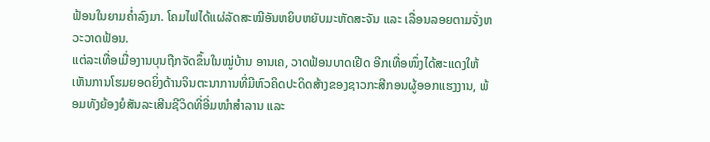ຟ້ອນໃນຍາມຄ່ຳລົງມາ. ໂຄມໄຟໄດ້ແຜ່ລັດສະໝີອັນຫຍິບຫຍັບມະຫັດສະຈັນ ແລະ ເລື່ອນລອຍຕາມຈັ່ງຫວະວາດຟ້ອນ.
ແຕ່ລະເທື່ອເມື່ອງານບຸນຖືກຈັດຂຶ້ນໃນໝູ່ບ້ານ ອານເຄ, ວາດຟ້ອນບາດເຢີດ ອີກເທື່ອໜຶ່ງໄດ້ສະແດງໃຫ້ເຫັນການໂຮມຍອດຍິ່ງດ້ານຈິນຕະນາການທີ່ມີຫົວຄິດປະດິດສ້າງຂອງຊາວກະສີກອນຜູ້ອອກແຮງງານ, ພ້ອມທັງຍ້ອງຍໍສັນລະເສີນຊີວິດທີ່ອີ່ມໜຳສຳລານ ແລະ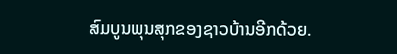ສົມບູນພຸນສຸກຂອງຊາວບ້ານອີກດ້ວຍ.